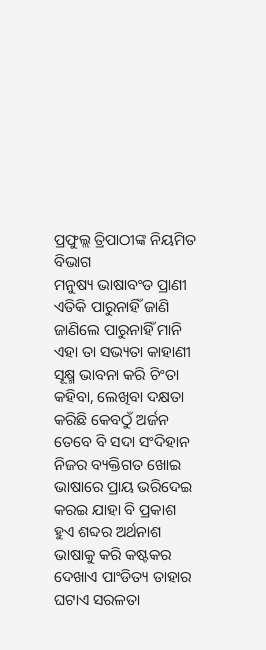ପ୍ରଫୁଲ୍ଲ ତ୍ରିପାଠୀଙ୍କ ନିୟମିତ ବିଭାଗ
ମନୁଷ୍ୟ ଭାଷାବଂତ ପ୍ରାଣୀ
ଏତିକି ପାରୁନାହିଁ ଜାଣି
ଜାଣିଲେ ପାରୁନାହିଁ ମାନି
ଏହା ତା ସଭ୍ୟତା କାହାଣୀ
ସୂକ୍ଷ୍ମ ଭାବନା କରି ଚିଂତା
କହିବା, ଲେଖିବା ଦକ୍ଷତା
କରିଛି କେବଠୁଁ ଅର୍ଜନ
ତେବେ ବି ସଦା ସଂଦିହାନ
ନିଜର ବ୍ୟକ୍ତିଗତ ଖୋଇ
ଭାଷାରେ ପ୍ରାୟ ଭରିଦେଇ
କରଇ ଯାହା ବି ପ୍ରକାଶ
ହୁଏ ଶବ୍ଦର ଅର୍ଥନାଶ
ଭାଷାକୁ କରି କଷ୍ଟକର
ଦେଖାଏ ପାଂଡିତ୍ୟ ତାହାର
ଘଟାଏ ସରଳତା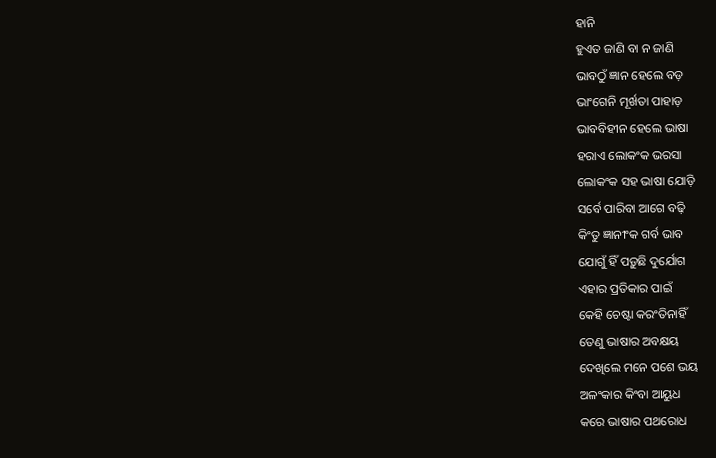ହାନି
ହୁଏତ ଜାଣି ବା ନ ଜାଣି
ଭାବଠୁଁ ଜ୍ଞାନ ହେଲେ ବଡ଼
ଭାଂଗେନି ମୂର୍ଖତା ପାହାଡ଼
ଭାବବିହୀନ ହେଲେ ଭାଷା
ହରାଏ ଲୋକଂକ ଭରସା
ଲୋକଂକ ସହ ଭାଷା ଯୋଡ଼ି
ସର୍ବେ ପାରିବା ଆଗେ ବଢ଼ି
କିଂତୁ ଜ୍ଞାନୀଂକ ଗର୍ବ ଭାବ
ଯୋଗୁଁ ହିଁ ପଡ଼ୁଛି ଦୁର୍ଯୋଗ
ଏହାର ପ୍ରତିକାର ପାଇଁ
କେହି ଚେଷ୍ଟା କରଂତିନାହିଁ
ତେଣୁ ଭାଷାର ଅବକ୍ଷୟ
ଦେଖିଲେ ମନେ ପଶେ ଭୟ
ଅଳଂକାର କିଂବା ଆୟୁଧ
କରେ ଭାଷାର ପଥରୋଧ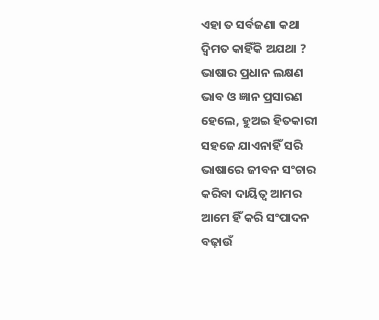ଏହା ତ ସର୍ବଜଣା କଥା
ଦ୍ବିମତ କାହିଁକି ଅଯଥା ?
ଭାଷାର ପ୍ରଧାନ ଲକ୍ଷଣ
ଭାବ ଓ ଜ୍ଞାନ ପ୍ରସାରଣ
ହେଲେ, ହୁଅଇ ହିତକାରୀ
ସହଜେ ଯାଏନାହିଁ ସରି
ଭାଷାରେ ଜୀବନ ସଂଚାର
କରିବା ଦାୟିତ୍ବ ଆମର
ଆମେ ହିଁ କରି ସଂପାଦନ
ବଢ଼ାଉଁ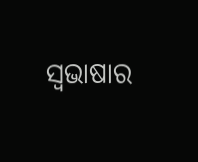ସ୍ବଭାଷାର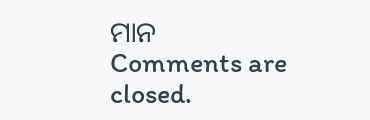ମାନ
Comments are closed.